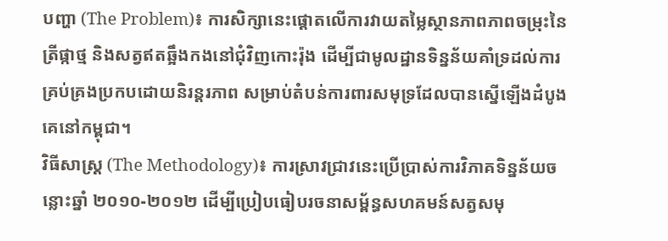បញ្ហា (The Problem)៖ ការសិក្សានេះផ្តោតលើការវាយតម្លៃស្ថានភាពភាពចម្រុះនៃត្រីផ្កាថ្ម និងសត្វឥតឆ្អឹងកងនៅជុំវិញកោះរ៉ុង ដើម្បីជាមូលដ្ឋានទិន្នន័យគាំទ្រដល់ការគ្រប់គ្រងប្រកបដោយនិរន្តរភាព សម្រាប់តំបន់ការពារសមុទ្រដែលបានស្នើឡើងដំបូងគេនៅកម្ពុជា។
វិធីសាស្ត្រ (The Methodology)៖ ការស្រាវជ្រាវនេះប្រើប្រាស់ការវិភាគទិន្នន័យចន្លោះឆ្នាំ ២០១០-២០១២ ដើម្បីប្រៀបធៀបរចនាសម្ព័ន្ធសហគមន៍សត្វសមុ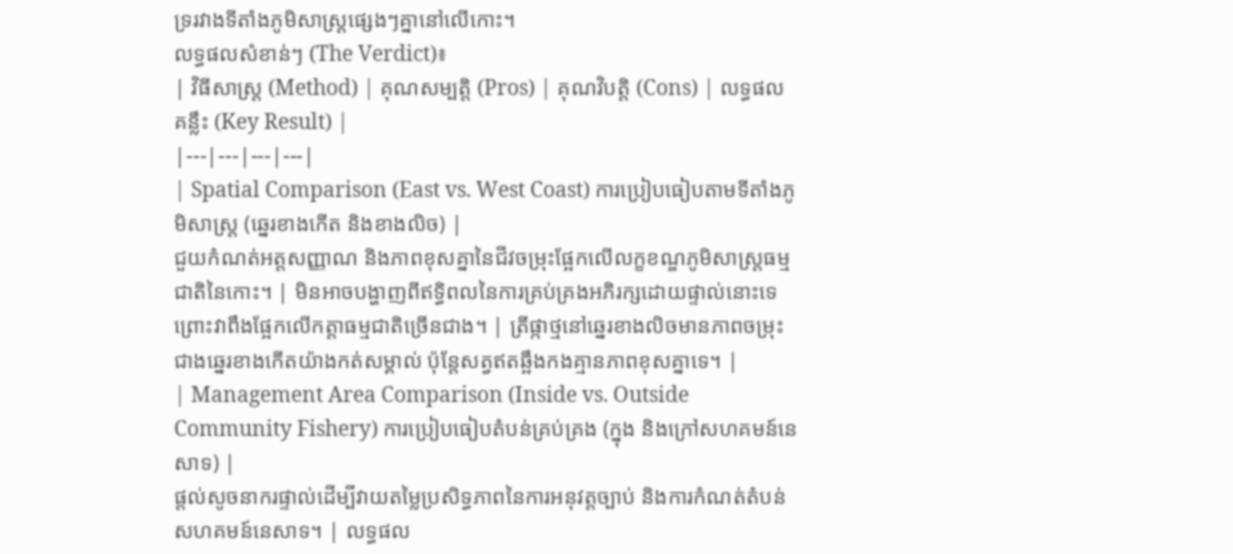ទ្ររវាងទីតាំងភូមិសាស្ត្រផ្សេងៗគ្នានៅលើកោះ។
លទ្ធផលសំខាន់ៗ (The Verdict)៖
| វិធីសាស្ត្រ (Method) | គុណសម្បត្តិ (Pros) | គុណវិបត្តិ (Cons) | លទ្ធផលគន្លឹះ (Key Result) |
|---|---|---|---|
| Spatial Comparison (East vs. West Coast) ការប្រៀបធៀបតាមទីតាំងភូមិសាស្ត្រ (ឆ្នេរខាងកើត និងខាងលិច) |
ជួយកំណត់អត្តសញ្ញាណ និងភាពខុសគ្នានៃជីវចម្រុះផ្អែកលើលក្ខខណ្ឌភូមិសាស្ត្រធម្មជាតិនៃកោះ។ | មិនអាចបង្ហាញពីឥទ្ធិពលនៃការគ្រប់គ្រងអភិរក្សដោយផ្ទាល់នោះទេ ព្រោះវាពឹងផ្អែកលើកត្តាធម្មជាតិច្រើនជាង។ | ត្រីផ្កាថ្មនៅឆ្នេរខាងលិចមានភាពចម្រុះជាងឆ្នេរខាងកើតយ៉ាងកត់សម្គាល់ ប៉ុន្តែសត្វឥតឆ្អឹងកងគ្មានភាពខុសគ្នាទេ។ |
| Management Area Comparison (Inside vs. Outside Community Fishery) ការប្រៀបធៀបតំបន់គ្រប់គ្រង (ក្នុង និងក្រៅសហគមន៍នេសាទ) |
ផ្តល់សូចនាករផ្ទាល់ដើម្បីវាយតម្លៃប្រសិទ្ធភាពនៃការអនុវត្តច្បាប់ និងការកំណត់តំបន់សហគមន៍នេសាទ។ | លទ្ធផល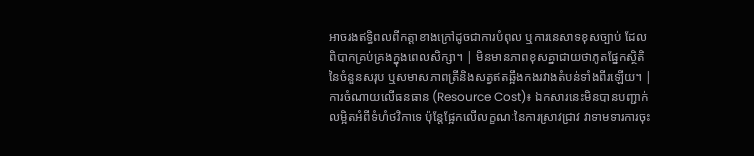អាចរងឥទ្ធិពលពីកត្តាខាងក្រៅដូចជាការបំពុល ឬការនេសាទខុសច្បាប់ ដែលពិបាកគ្រប់គ្រងក្នុងពេលសិក្សា។ | មិនមានភាពខុសគ្នាជាយថាភូតផ្នែកស្ថិតិនៃចំនួនសរុប ឬសមាសភាពត្រីនិងសត្វឥតឆ្អឹងកងរវាងតំបន់ទាំងពីរឡើយ។ |
ការចំណាយលើធនធាន (Resource Cost)៖ ឯកសារនេះមិនបានបញ្ជាក់លម្អិតអំពីទំហំថវិកាទេ ប៉ុន្តែផ្អែកលើលក្ខណៈនៃការស្រាវជ្រាវ វាទាមទារការចុះ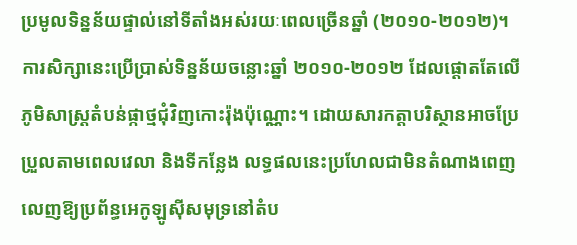ប្រមូលទិន្នន័យផ្ទាល់នៅទីតាំងអស់រយៈពេលច្រើនឆ្នាំ (២០១០-២០១២)។
ការសិក្សានេះប្រើប្រាស់ទិន្នន័យចន្លោះឆ្នាំ ២០១០-២០១២ ដែលផ្តោតតែលើភូមិសាស្ត្រតំបន់ផ្កាថ្មជុំវិញកោះរ៉ុងប៉ុណ្ណោះ។ ដោយសារកត្តាបរិស្ថានអាចប្រែប្រួលតាមពេលវេលា និងទីកន្លែង លទ្ធផលនេះប្រហែលជាមិនតំណាងពេញលេញឱ្យប្រព័ន្ធអេកូឡូស៊ីសមុទ្រនៅតំប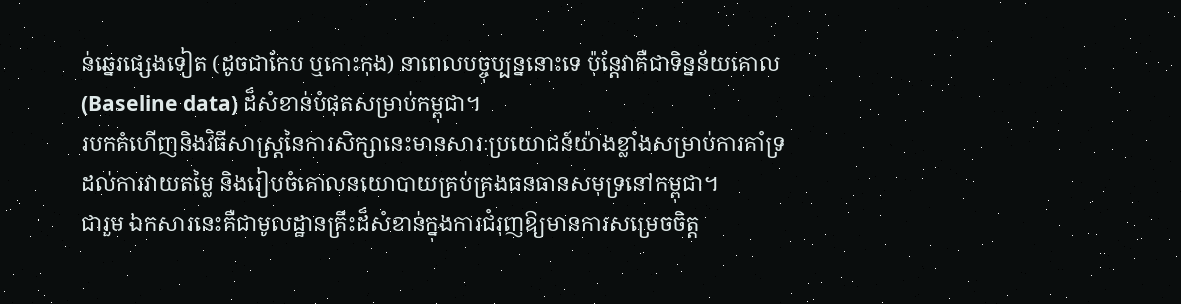ន់ឆ្នេរផ្សេងទៀត (ដូចជាកែប ឬកោះកុង) នាពេលបច្ចុប្បន្ននោះទេ ប៉ុន្តែវាគឺជាទិន្នន័យគោល (Baseline data) ដ៏សំខាន់បំផុតសម្រាប់កម្ពុជា។
របកគំហើញនិងវិធីសាស្ត្រនៃការសិក្សានេះមានសារៈប្រយោជន៍យ៉ាងខ្លាំងសម្រាប់ការគាំទ្រដល់ការវាយតម្លៃ និងរៀបចំគោលនយោបាយគ្រប់គ្រងធនធានសមុទ្រនៅកម្ពុជា។
ជារួម ឯកសារនេះគឺជាមូលដ្ឋានគ្រឹះដ៏សំខាន់ក្នុងការជំរុញឱ្យមានការសម្រេចចិត្ត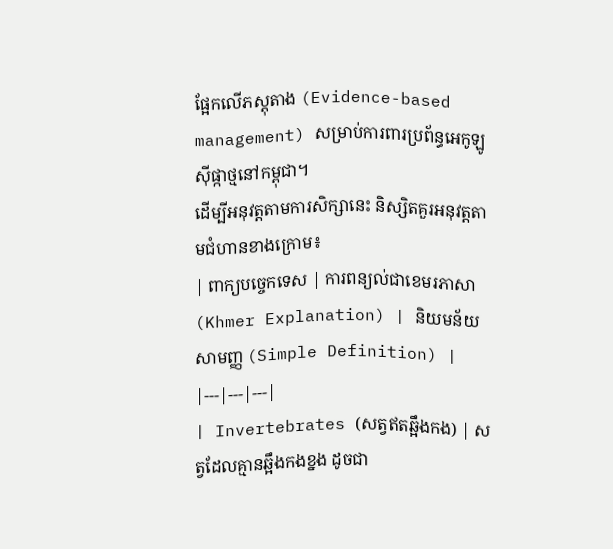ផ្អែកលើភស្តុតាង (Evidence-based management) សម្រាប់ការពារប្រព័ន្ធអេកូឡូស៊ីផ្កាថ្មនៅកម្ពុជា។
ដើម្បីអនុវត្តតាមការសិក្សានេះ និស្សិតគួរអនុវត្តតាមជំហានខាងក្រោម៖
| ពាក្យបច្ចេកទេស | ការពន្យល់ជាខេមរភាសា (Khmer Explanation) | និយមន័យសាមញ្ញ (Simple Definition) |
|---|---|---|
| Invertebrates (សត្វឥតឆ្អឹងកង) | សត្វដែលគ្មានឆ្អឹងកងខ្នង ដូចជា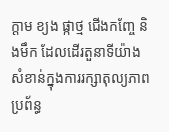ក្តាម ខ្យង ផ្កាថ្ម ជើងកញ្ចែ និងមឹក ដែលដើរតួនាទីយ៉ាងសំខាន់ក្នុងការរក្សាតុល្យភាពប្រព័ន្ធ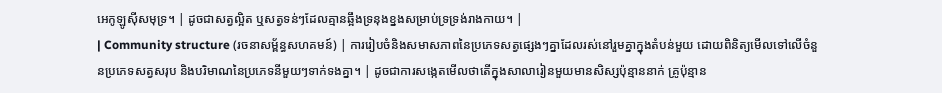អេកូឡូស៊ីសមុទ្រ។ | ដូចជាសត្វល្អិត ឬសត្វទន់ៗដែលគ្មានឆ្អឹងទ្រនុងខ្នងសម្រាប់ទ្រទ្រង់រាងកាយ។ |
| Community structure (រចនាសម្ព័ន្ធសហគមន៍) | ការរៀបចំនិងសមាសភាពនៃប្រភេទសត្វផ្សេងៗគ្នាដែលរស់នៅរួមគ្នាក្នុងតំបន់មួយ ដោយពិនិត្យមើលទៅលើចំនួនប្រភេទសត្វសរុប និងបរិមាណនៃប្រភេទនីមួយៗទាក់ទងគ្នា។ | ដូចជាការសង្កេតមើលថាតើក្នុងសាលារៀនមួយមានសិស្សប៉ុន្មាននាក់ គ្រូប៉ុន្មាន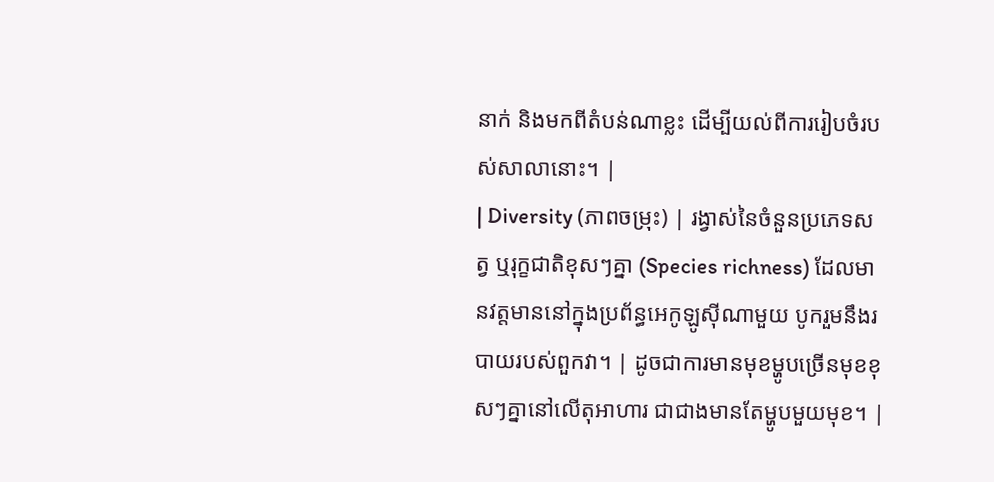នាក់ និងមកពីតំបន់ណាខ្លះ ដើម្បីយល់ពីការរៀបចំរបស់សាលានោះ។ |
| Diversity (ភាពចម្រុះ) | រង្វាស់នៃចំនួនប្រភេទសត្វ ឬរុក្ខជាតិខុសៗគ្នា (Species richness) ដែលមានវត្តមាននៅក្នុងប្រព័ន្ធអេកូឡូស៊ីណាមួយ បូករួមនឹងរបាយរបស់ពួកវា។ | ដូចជាការមានមុខម្ហូបច្រើនមុខខុសៗគ្នានៅលើតុអាហារ ជាជាងមានតែម្ហូបមួយមុខ។ |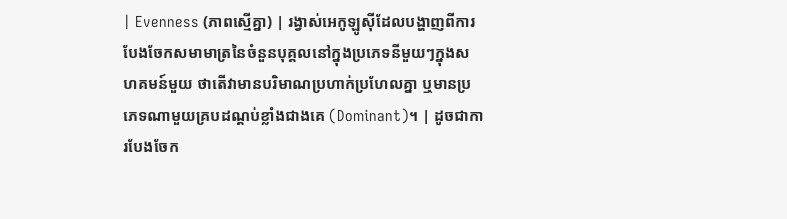| Evenness (ភាពស្មើគ្នា) | រង្វាស់អេកូឡូស៊ីដែលបង្ហាញពីការបែងចែកសមាមាត្រនៃចំនួនបុគ្គលនៅក្នុងប្រភេទនីមួយៗក្នុងសហគមន៍មួយ ថាតើវាមានបរិមាណប្រហាក់ប្រហែលគ្នា ឬមានប្រភេទណាមួយគ្របដណ្តប់ខ្លាំងជាងគេ (Dominant)។ | ដូចជាការបែងចែក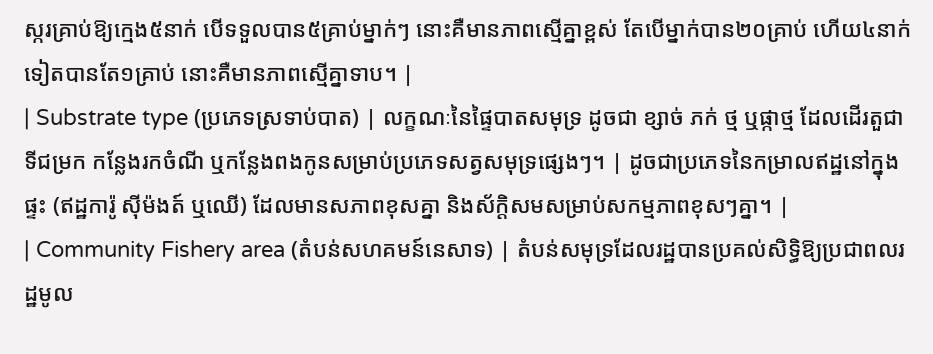ស្ករគ្រាប់ឱ្យក្មេង៥នាក់ បើទទួលបាន៥គ្រាប់ម្នាក់ៗ នោះគឺមានភាពស្មើគ្នាខ្ពស់ តែបើម្នាក់បាន២០គ្រាប់ ហើយ៤នាក់ទៀតបានតែ១គ្រាប់ នោះគឺមានភាពស្មើគ្នាទាប។ |
| Substrate type (ប្រភេទស្រទាប់បាត) | លក្ខណៈនៃផ្ទៃបាតសមុទ្រ ដូចជា ខ្សាច់ ភក់ ថ្ម ឬផ្កាថ្ម ដែលដើរតួជាទីជម្រក កន្លែងរកចំណី ឬកន្លែងពងកូនសម្រាប់ប្រភេទសត្វសមុទ្រផ្សេងៗ។ | ដូចជាប្រភេទនៃកម្រាលឥដ្ឋនៅក្នុងផ្ទះ (ឥដ្ឋការ៉ូ ស៊ីម៉ងត៍ ឬឈើ) ដែលមានសភាពខុសគ្នា និងស័ក្តិសមសម្រាប់សកម្មភាពខុសៗគ្នា។ |
| Community Fishery area (តំបន់សហគមន៍នេសាទ) | តំបន់សមុទ្រដែលរដ្ឋបានប្រគល់សិទ្ធិឱ្យប្រជាពលរដ្ឋមូល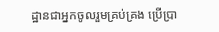ដ្ឋានជាអ្នកចូលរួមគ្រប់គ្រង ប្រើប្រា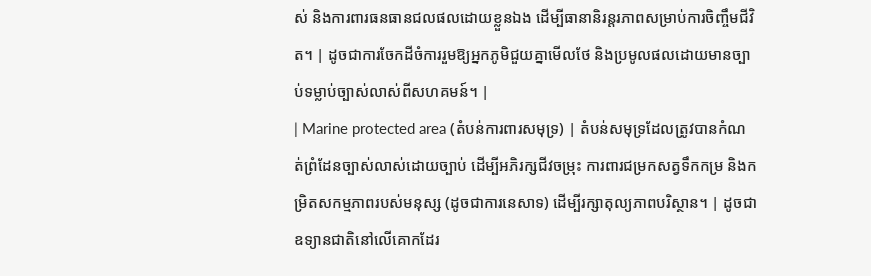ស់ និងការពារធនធានជលផលដោយខ្លួនឯង ដើម្បីធានានិរន្តរភាពសម្រាប់ការចិញ្ចឹមជីវិត។ | ដូចជាការចែកដីចំការរួមឱ្យអ្នកភូមិជួយគ្នាមើលថែ និងប្រមូលផលដោយមានច្បាប់ទម្លាប់ច្បាស់លាស់ពីសហគមន៍។ |
| Marine protected area (តំបន់ការពារសមុទ្រ) | តំបន់សមុទ្រដែលត្រូវបានកំណត់ព្រំដែនច្បាស់លាស់ដោយច្បាប់ ដើម្បីអភិរក្សជីវចម្រុះ ការពារជម្រកសត្វទឹកកម្រ និងកម្រិតសកម្មភាពរបស់មនុស្ស (ដូចជាការនេសាទ) ដើម្បីរក្សាតុល្យភាពបរិស្ថាន។ | ដូចជាឧទ្យានជាតិនៅលើគោកដែរ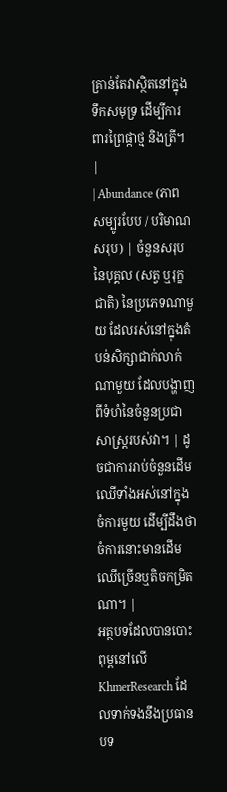គ្រាន់តែវាស្ថិតនៅក្នុងទឹកសមុទ្រ ដើម្បីការពារព្រៃផ្កាថ្ម និងត្រី។ |
| Abundance (ភាពសម្បូរបែប / បរិមាណសរុប) | ចំនួនសរុបនៃបុគ្គល (សត្វ ឬរុក្ខជាតិ) នៃប្រភេទណាមួយ ដែលរស់នៅក្នុងតំបន់សិក្សាជាក់លាក់ណាមួយ ដែលបង្ហាញពីទំហំនៃចំនួនប្រជាសាស្ត្ររបស់វា។ | ដូចជាការរាប់ចំនួនដើមឈើទាំងអស់នៅក្នុងចំការមួយ ដើម្បីដឹងថាចំការនោះមានដើមឈើច្រើនឬតិចកម្រិតណា។ |
អត្ថបទដែលបានបោះពុម្ពនៅលើ KhmerResearch ដែលទាក់ទងនឹងប្រធានបទ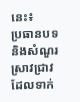នេះ៖
ប្រធានបទ និងសំណួរស្រាវជ្រាវដែលទាក់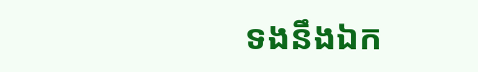ទងនឹងឯក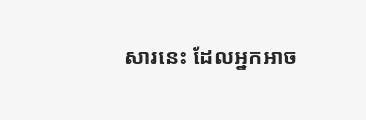សារនេះ ដែលអ្នកអាច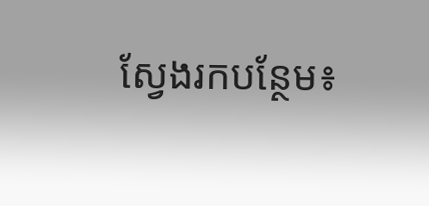ស្វែងរកបន្ថែម៖